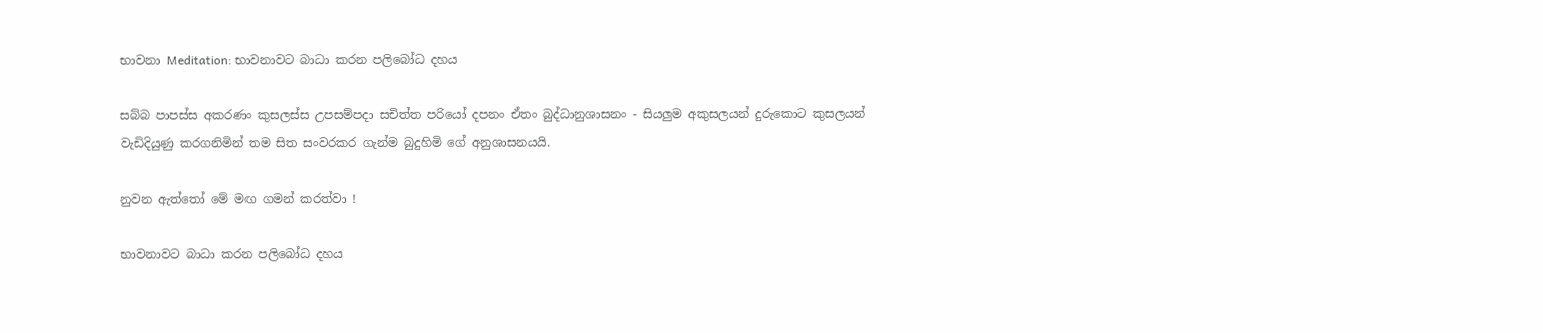භාවනා Meditation: භාවනාවට බාධා කරන පලිබෝධ දහය

සබ්බ පාපස්ස අකරණං කුසලස්ස උපසම්පදා සචිත්ත පරියෝ දපනං ඒතං බුද්ධානුශාසනං - සියලුම අකුසලයන් දුරුකොට කුසලයන් වැඩිදියුණු කරගනිමින් තම සිත සංවරකර ගැන්ම බුදුහිමි ගේ අනුශාසනයයි.

නුවන ඇත්තෝ මේ මඟ ගමන් කරත්වා !

භාවනාවට බාධා කරන පලිබෝධ දහය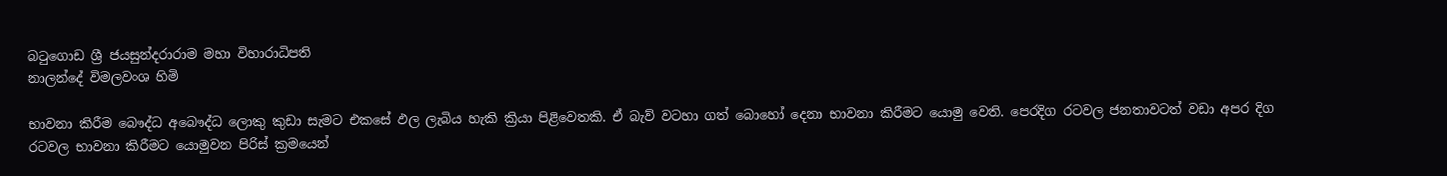බටුගොඩ ශ්‍රී ජයසුන්දරාරාම මහා විහාරාධිපති
නාලන්දේ විමලවංශ හිමි

භාවනා කිරීම බෞද්ධ අබෞද්ධ ලොකු කුඩා සැමට එකසේ ඵල ලැබිය හැකි ක්‍රියා පිළිවෙතකි. ඒ බැව් වටහා ගත් බොහෝ දෙනා භාවනා කිරීමට යොමු වෙති. පෙරදිග රටවල ජනතාවටත් වඩා අපර දිග රටවල භාවනා කිරීමට යොමුවන පිරිස්‌ ක්‍රමයෙන්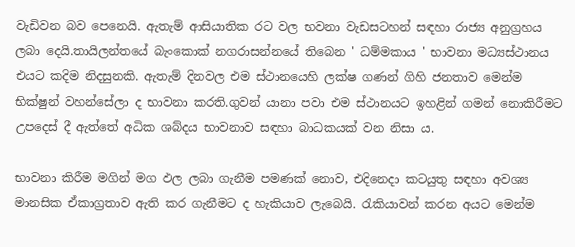වැඩිවන බව පෙනෙයි. ඇතැම් ආසියාතික රට වල භවනා වැඩසටහන් සඳහා රාජ්‍ය අනුග්‍රහය ලබා දෙයි.තායිලන්තයේ බැංකොක්‌ නගරාසන්නයේ තිබෙන ' ධම්මකාය ' භාවනා මධ්‍යස්‌ථානය එයට කදිම නිදසුනකි. ඇතැම් දිනවල එම ස්‌ථානයෙහි ලක්‌ෂ ගණන් ගිහි ජනතාව මෙන්ම භික්‌ෂුන් වහන්සේලා ද භාවනා කරති.ගුවන් යානා පවා එම ස්‌ථානයට ඉහළින් ගමන් නොකිරීමට උපදෙස්‌ දී ඇත්තේ අධික ශබ්දය භාවනාව සඳහා බාධකයක්‌ වන නිසා ය.

භාවනා කිරීම මගින් මග ඵල ලබා ගැනීම පමණක්‌ නොව, එදිනෙදා කටයුතු සඳහා අවශ්‍ය මානසික ඒකාග්‍රතාව ඇති කර ගැනීමට ද හැකියාව ලැබෙයි. රැකියාවන් කරන අයට මෙන්ම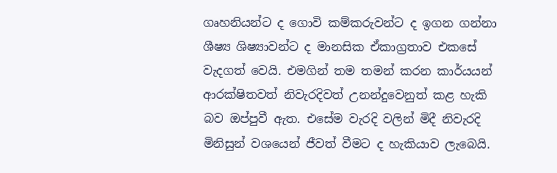ගෘහනියන්ට ද ගොවි කම්කරුවන්ට ද ඉගන ගන්නා ශීෂ්‍ය ශිෂ්‍යාවන්ට ද මානසික ඒකාග්‍රතාව එකසේ වැදගත් වෙයි. එමගින් තම තමන් කරන කාර්යයන් ආරක්‌ෂිතවත් නිවැරදිවත් උනන්දුවෙනුත් කළ හැකි බව ඔප්පුවී ඇත. එසේම වැරදි වලින් මිදී නිවැරදි මිනිසුන් වශයෙන් ජීවත් වීමට ද හැකියාව ලැබෙයි.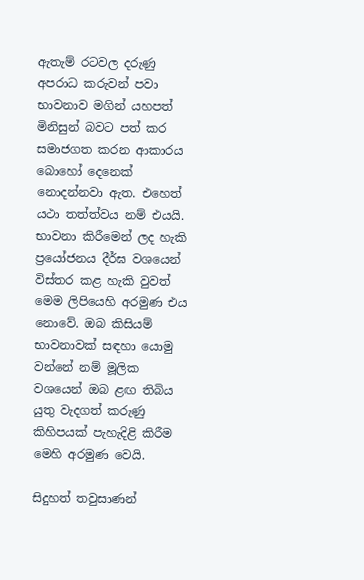ඇතැම් රටවල දරුණු අපරාධ කරුවන් පවා භාවනාව මගින් යහපත් මිනිසුන් බවට පත් කර සමාජගත කරන ආකාරය බොහෝ දෙනෙක්‌ නොදන්නවා ඇත. එහෙත් යථා තත්ත්වය නම් එයයි. භාවනා කිරීමෙන් ලද හැකි ප්‍රයෝජනය දීර්ඝ වශයෙන් විස්‌තර කළ හැකි වුවත් මෙම ලිපියෙහි අරමුණ එය නොවේ. ඔබ කිසියම් භාවනාවක්‌ සඳහා යොමු වන්නේ නම් මූලික වශයෙන් ඔබ ළඟ තිබිය යුතු වැදගත් කරුණු කිහිපයක්‌ පැහැදිළි කිරීම මෙහි අරමුණ වෙයි.

සිදුහත් තවුසාණන්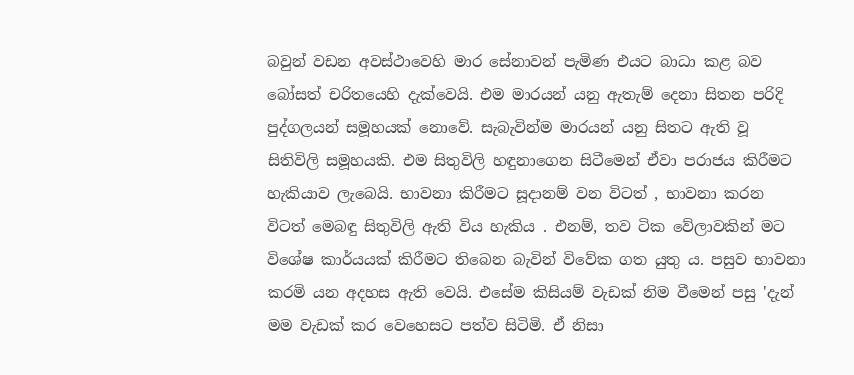බවුන් වඩන අවස්‌ථාවෙහි මාර සේනාවන් පැමිණ එයට බාධා කළ බව බෝසත් චරිතයෙහි දැක්‌වෙයි. එම මාරයන් යනු ඇතැම් දෙනා සිතන පරිදි පුද්ගලයන් සමූහයක්‌ නොවේ. සැබැවින්ම මාරයන් යනු සිතට ඇති වූ සිතිවිලි සමූහයකි. එම සිතුවිලි හඳුනාගෙන සිටීමෙන් ඒවා පරාජය කිරීමට හැකියාව ලැබෙයි. භාවනා කිරීමට සූදානම් වන විටත් , භාවනා කරන විටත් මෙබඳු සිතුවිලි ඇති විය හැකිය . එනම්, තව ටික වේලාවකින් මට විශේෂ කාර්යයක්‌ කිරීමට තිබෙන බැවින් විවේක ගත යුතු ය. පසුව භාවනා කරමි යන අදහස ඇති වෙයි. එසේම කිසියම් වැඩක්‌ නිම වීමෙන් පසු 'දැන් මම වැඩක්‌ කර වෙහෙසට පත්ව සිටිමි. ඒ නිසා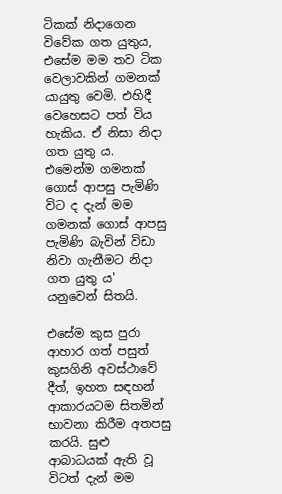ටිකක්‌ නිදාගෙන විවේක ගත යුතුය, එසේම මම තව ටික වෙලාවකින් ගමනක්‌ යායුතු වෙමි. එහිදී වෙහෙසට පත් විය හැකිය. ඒ නිසා නිදා ගත යුතු ය. එමෙන්ම ගමනක්‌ ගොස්‌ ආපසු පැමිණි විට ද දැන් මම ගමනක්‌ ගොස්‌ ආපසු පැමිණි බැවින් විඩා නිවා ගැනීමට නිදා ගත යුතු ය' යනුවෙන් සිතයි.

එසේම කුස පුරා ආහාර ගත් පසුත් කුසගිනි අවස්‌ථාවේ දීත්, ඉහත සඳහන් ආකාරයටම සිතමින් භාවනා කිරීම අතපසු කරයි. සුළු ආබාධයක්‌ ඇති වූ විටත් දැන් මම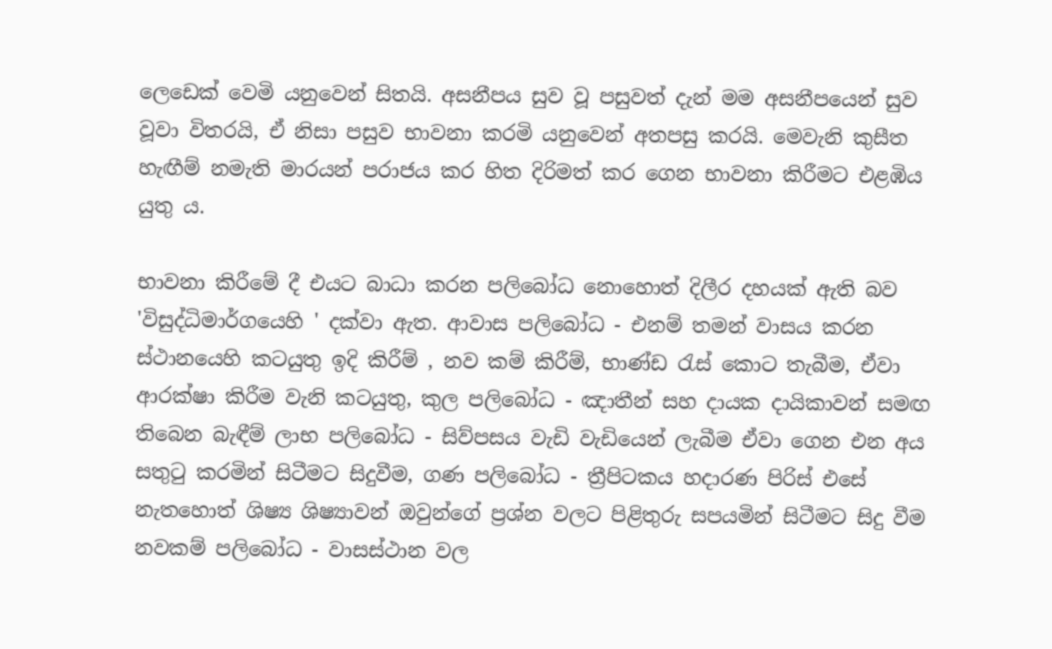ලෙඩෙක්‌ වෙමි යනුවෙන් සිතයි. අසනීපය සුව වූ පසුවත් දැන් මම අසනීපයෙන් සුව වූවා විතරයි, ඒ නිසා පසුව භාවනා කරමි යනුවෙන් අතපසු කරයි. මෙවැනි කුසීත හැඟීම් නමැති මාරයන් පරාජය කර හිත දිරිමත් කර ගෙන භාවනා කිරීමට එළඹිය යුතු ය.

භාවනා කිරීමේ දී එයට බාධා කරන පලිබෝධ නොහොත් දිලීර දහයක්‌ ඇති බව 'විසුද්ධිමාර්ගයෙහි ' දක්‌වා ඇත. ආවාස පලිබෝධ - එනම් තමන් වාසය කරන ස්‌ථානයෙහි කටයුතු ඉදි කිරීම් , නව කම් කිරීම්, භාණ්‌ඩ රැස්‌ කොට තැබීම, ඒවා ආරක්‌ෂා කිරීම වැනි කටයුතු, කුල පලිබෝධ - ඤාතීන් සහ දායක දායිකාවන් සමඟ තිබෙන බැඳීම් ලාභ පලිබෝධ - සිව්පසය වැඩි වැඩියෙන් ලැබීම ඒවා ගෙන එන අය සතුටු කරමින් සිටීමට සිදුවීම, ගණ පලිබෝධ - ත්‍රීපිටකය හදාරණ පිරිස්‌ එසේ නැතහොත් ශිෂ්‍ය ශිෂ්‍යාවන් ඔවුන්ගේ ප්‍රශ්න වලට පිළිතුරු සපයමින් සිටීමට සිදු වීම නවකම් පලිබෝධ - වාසස්‌ථාන වල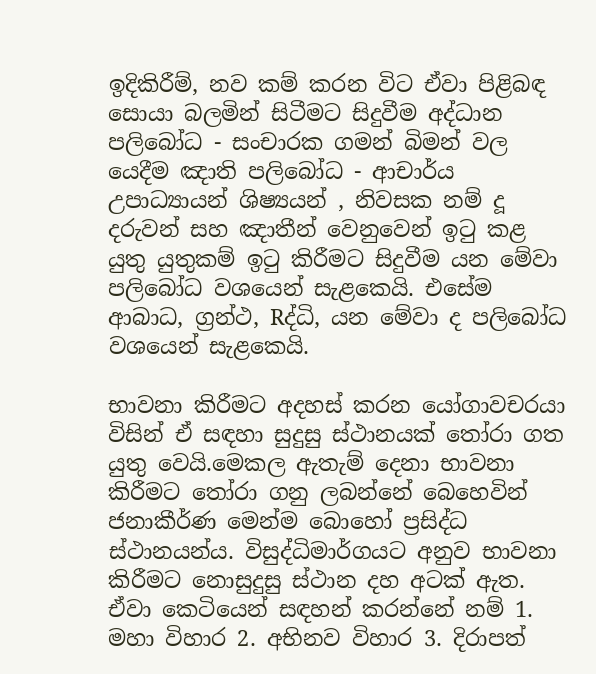ඉදිකිරීම්, නව කම් කරන විට ඒවා පිළිබඳ සොයා බලමින් සිටීමට සිදුවීම අද්ධාන පලිබෝධ - සංචාරක ගමන් බිමන් වල යෙදීම ඤාති පලිබෝධ - ආචාර්ය උපාධ්‍යායන් ශිෂ්‍යයන් , නිවසක නම් දූ දරුවන් සහ ඤාතීන් වෙනුවෙන් ඉටු කළ යුතු යුතුකම් ඉටු කිරීමට සිදුවීම යන මේවා පලිබෝධ වශයෙන් සැළකෙයි. එසේම ආබාධ, ග්‍රන්ථ, Rද්ධි, යන මේවා ද පලිබෝධ වශයෙන් සැළකෙයි.

භාවනා කිරීමට අදහස්‌ කරන යෝගාවචරයා විසින් ඒ සඳහා සුදුසු ස්‌ථානයක්‌ තෝරා ගත යුතු වෙයි.මෙකල ඇතැම් දෙනා භාවනා කිරීමට තෝරා ගනු ලබන්නේ බෙහෙවින් ජනාකීර්ණ මෙන්ම බොහෝ ප්‍රසිද්ධ ස්‌ථානයන්ය. විසුද්ධිමාර්ගයට අනුව භාවනා කිරීමට නොසුදුසු ස්‌ථාන දහ අටක්‌ ඇත. ඒවා කෙටියෙන් සඳහන් කරන්නේ නම් 1. මහා විහාර 2. අභිනව විහාර 3. දිරාපත්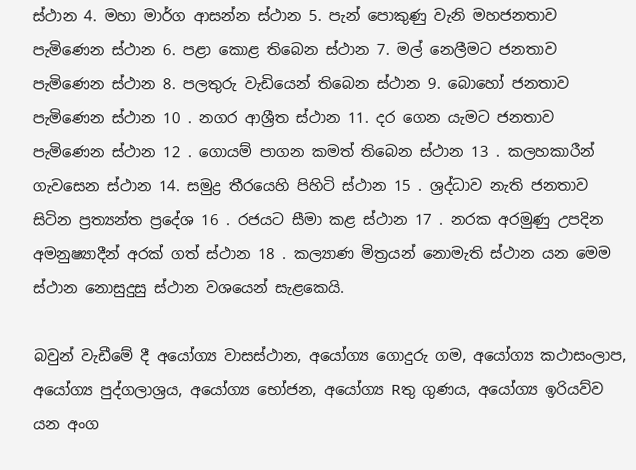ස්‌ථාන 4. මහා මාර්ග ආසන්න ස්‌ථාන 5. පැන් පොකුණු වැනි මහජනතාව පැමිණෙන ස්‌ථාන 6. පළා කොළ තිබෙන ස්‌ථාන 7. මල් නෙලීමට ජනතාව පැමිණෙන ස්‌ථාන 8. පලතුරු වැඩියෙන් තිබෙන ස්‌ථාන 9. බොහෝ ජනතාව පැමිණෙන ස්‌ථාන 10 . නගර ආශ්‍රීත ස්‌ථාන 11. දර ගෙන යැමට ජනතාව පැමිණෙන ස්‌ථාන 12 . ගොයම් පාගන කමත් තිබෙන ස්‌ථාන 13 . කලහකාරීන් ගැවසෙන ස්‌ථාන 14. සමුද්‍ර තීරයෙහි පිහිටි ස්‌ථාන 15 . ශ්‍රද්ධාව නැති ජනතාව සිටින ප්‍රත්‍යන්ත ප්‍රදේශ 16 . රජයට සීමා කළ ස්‌ථාන 17 . නරක අරමුණු උපදින අමනුෂ්‍යාදීන් අරක්‌ ගත් ස්‌ථාන 18 . කල්‍යාණ මිත්‍රයන් නොමැති ස්‌ථාන යන මෙම ස්‌ථාන නොසුදුසු ස්‌ථාන වශයෙන් සැළකෙයි.

බවුන් වැඩීමේ දී අයෝග්‍ය වාසස්‌ථාන, අයෝග්‍ය ගොදුරු ගම, අයෝග්‍ය කථාසංලාප, අයෝග්‍ය පුද්ගලාශ්‍රය, අයෝග්‍ය භෝජන, අයෝග්‍ය Rතු ගුණය, අයෝග්‍ය ඉරියව්ව යන අංග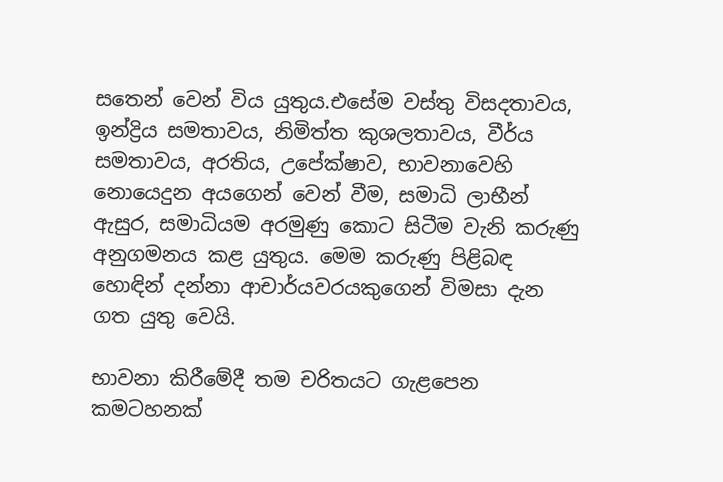සතෙන් වෙන් විය යුතුය.එසේම වස්‌තු විසදතාවය, ඉන්ද්‍රිය සමතාවය, නිමිත්ත කුශලතාවය, වීර්ය සමතාවය, අරතිය, උපේක්‌ෂාව, භාවනාවෙහි නොයෙදුන අයගෙන් වෙන් වීම, සමාධි ලාභීන් ඇසුර, සමාධියම අරමුණු කොට සිටීම වැනි කරුණු අනුගමනය කළ යුතුය. මෙම කරුණු පිළිබඳ හොඳින් දන්නා ආචාර්යවරයකුගෙන් විමසා දැන ගත යුතු වෙයි.

භාවනා කිරීමේදී තම චරිතයට ගැළපෙන කමටහනක්‌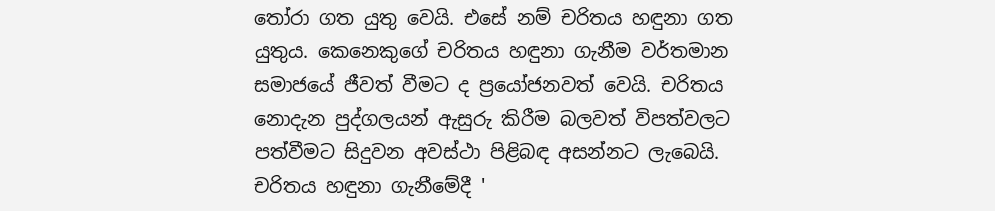තෝරා ගත යුතු වෙයි. එසේ නම් චරිතය හඳුනා ගත යුතුය. කෙනෙකුගේ චරිතය හඳුනා ගැනීම වර්තමාන සමාජයේ ජීවත් වීමට ද ප්‍රයෝජනවත් වෙයි. චරිතය නොදැන පුද්ගලයන් ඇසුරු කිරීම බලවත් විපත්වලට පත්වීමට සිදුවන අවස්‌ථා පිළිබඳ අසන්නට ලැබෙයි. චරිතය හඳුනා ගැනීමේදී '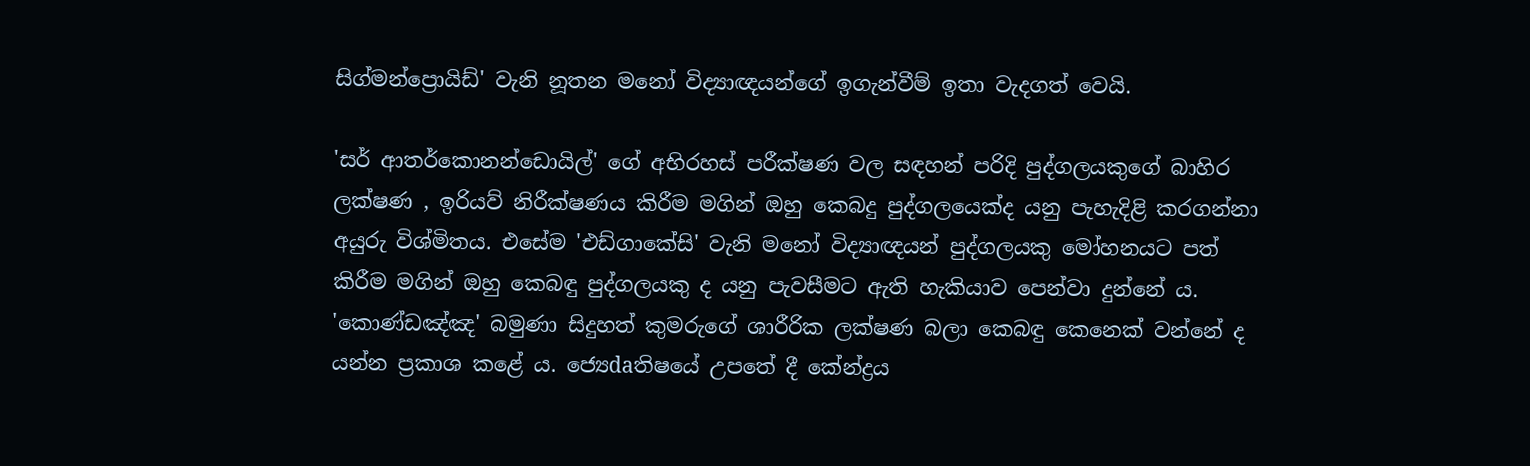සිග්මන්ප්‍රොයිඩ්' වැනි නූතන මනෝ විද්‍යාඥයන්ගේ ඉගැන්වීම් ඉතා වැදගත් වෙයි.

'සර් ආතර්කොනන්ඩොයිල්' ගේ අභිරහස්‌ පරීක්‌ෂණ වල සඳහන් පරිදි පුද්ගලයකුගේ බාහිර ලක්‌ෂණ , ඉරියව් නිරීක්‌ෂණය කිරීම මගින් ඔහු කෙබදු පුද්ගලයෙක්‌ද යනු පැහැදිළි කරගන්නා අයුරු විශ්මිතය. එසේම 'එඩ්ගාකේසි' වැනි මනෝ විද්‍යාඥයන් පුද්ගලයකු මෝහනයට පත් කිරීම මගින් ඔහු කෙබඳු පුද්ගලයකු ද යනු පැවසීමට ඇති හැකියාව පෙන්වා දුන්නේ ය. 'කොණ්‌ඩඤ්ඤ' බමුණා සිදුහත් කුමරුගේ ශාරීරික ලක්‌ෂණ බලා කෙබඳු කෙනෙක්‌ වන්නේ ද යන්න ප්‍රකාශ කළේ ය. ජ්‍යෙdaතිෂයේ උපතේ දී කේන්ද්‍රය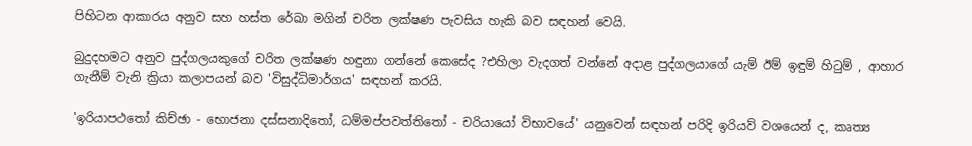පිහිටන ආකාරය අනුව සහ හස්‌ත රේඛා මගින් චරිත ලක්‌ෂණ පැවසිය හැකි බව සඳහන් වෙයි.

බුදුදහමට අනුව පුද්ගලයකුගේ චරිත ලක්‌ෂණ හඳුනා ගන්නේ කෙසේද ?එහිලා වැදගත් වන්නේ අදාළ පුද්ගලයාගේ යැම් ඊම් ඉඳුම් හිටුම් , ආහාර ගැනීම් වැනි ක්‍රියා කලාපයන් බව 'විසුද්ධිමාර්ගය' සඳහන් කරයි.

'ඉරියාපථතෝ කිච්ඡා - භොජනා දස්‌සනාදිතෝ, ධම්මප්පවත්තිතෝ - චරියායෝ විභාවයේ' යනුවෙන් සඳහන් පරිදි ඉරියව් වශයෙන් ද, කෘත්‍ය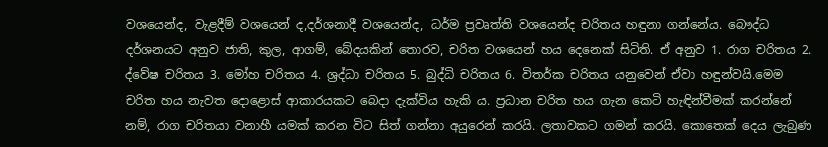වශයෙන්ද, වැළදීම් වශයෙන් ද,දර්ශනාදී වශයෙන්ද, ධර්ම ප්‍රවෘත්ති වශයෙන්ද චරිතය හඳුනා ගන්නේය. බෞද්ධ දර්ශනයට අනුව ජාති, කුල, ආගම්, බේදයකින් තොරව, චරිත වශයෙන් හය දෙනෙක්‌ සිටිති. ඒ අනුව 1. රාග චරිතය 2. ද්වේෂ චරිතය 3. මෝහ චරිතය 4. ශ්‍රද්ධා චරිතය 5. බුද්ධි චරිතය 6. විතර්ක චරිතය යනුවෙන් ඒවා හඳුන්වයි.මෙම චරිත හය නැවත දොළොස්‌ ආකාරයකට බෙදා දැක්‌විය හැකි ය. ප්‍රධාන චරිත හය ගැන කෙටි හැඳින්වීමක්‌ කරන්නේ නම්, රාග චරිතයා වනාහී යමක්‌ කරන විට සිත් ගන්නා අයුරෙන් කරයි. ලතාවකට ගමන් කරයි. කොතෙක්‌ දෙය ලැබුණ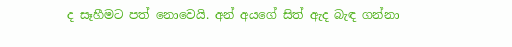ද සෑහීමට පත් නොවෙයි. අන් අයගේ සිත් ඇද බැඳ ගන්නා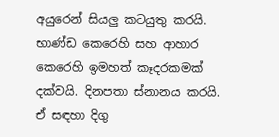අයුරෙන් සියලු කටයුතු කරයි. භාණ්‌ඩ කෙරෙහි සහ ආහාර කෙරෙහි ඉමහත් කෑදරකමක්‌ දක්‌වයි. දිනපතා ස්‌නානය කරයි. ඒ සඳහා දිගු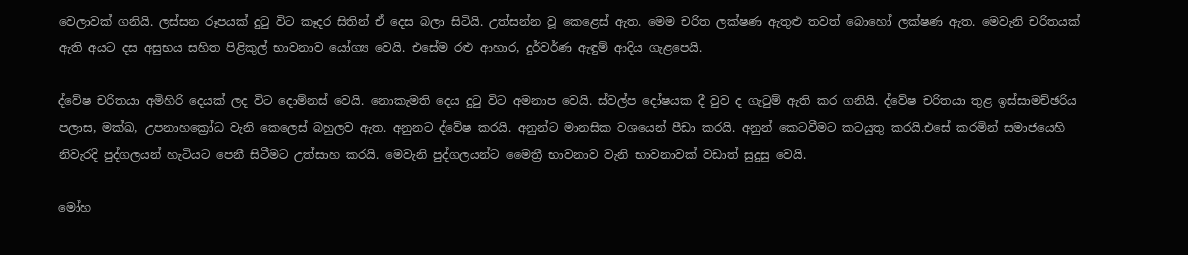වෙලාවක්‌ ගනියි. ලස්‌සන රූපයක්‌ දුටු විට කෑදර සිතින් ඒ දෙස බලා සිටියි. උත්සන්න වූ කෙළෙස්‌ ඇත. මෙම චරිත ලක්‌ෂණ ඇතුළු තවත් බොහෝ ලක්‌ෂණ ඇත. මෙවැනි චරිතයක්‌ ඇති අයට දස අසුභය සහිත පිළිකුල් භාවනාව යෝග්‍ය වෙයි. එසේම රළු ආහාර, දුර්වර්ණ ඇඳුම් ආදිය ගැළපෙයි.

ද්වේෂ චරිතයා අමිහිරි දෙයක්‌ ලද විට දොම්නස්‌ වෙයි. නොකැමති දෙය දුටු විට අමනාප වෙයි. ස්‌වල්ප දෝෂයක දී වුව ද ගැටුම් ඇති කර ගනියි. ද්වේෂ චරිතයා තුළ ඉස්‌සාමච්ඡරිය පලාස, මක්‌ඛ, උපනාහක්‍රෝධ වැනි කෙලෙස්‌ බහුලව ඇත. අනුනට ද්වේෂ කරයි. අනුන්ට මානසික වශයෙන් පීඩා කරයි. අනුන් කෙටවීමට කටයුතු කරයි.එසේ කරමින් සමාජයෙහි නිවැරදි පුද්ගලයන් හැටියට පෙනී සිටීමට උත්සාහ කරයි. මෙවැනි පුද්ගලයන්ට මෛත්‍රී භාවනාව වැනි භාවනාවක්‌ වඩාත් සුදුසු වෙයි.

මෝහ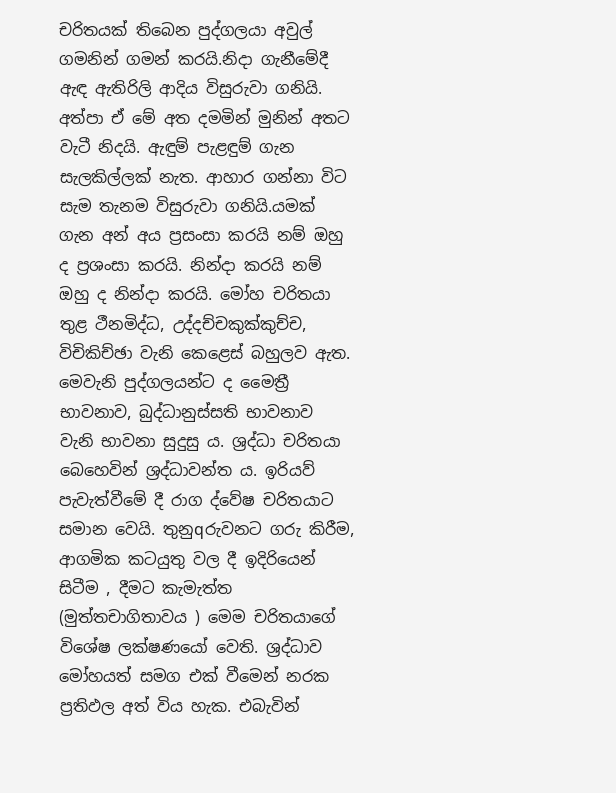චරිතයක්‌ තිබෙන පුද්ගලයා අවුල් ගමනින් ගමන් කරයි.නිදා ගැනීමේදී ඇඳ ඇතිරිලි ආදිය විසුරුවා ගනියි. අත්පා ඒ මේ අත දමමින් මුනින් අතට වැටී නිදයි. ඇඳුම් පැළඳුම් ගැන සැලකිල්ලක්‌ නැත. ආහාර ගන්නා විට සැම තැනම විසුරුවා ගනියි.යමක්‌ ගැන අන් අය ප්‍රසංසා කරයි නම් ඔහු ද ප්‍රශංසා කරයි. නින්දා කරයි නම් ඔහු ද නින්දා කරයි. මෝහ චරිතයා තුළ ථීනමිද්ධ, උද්දච්චකුක්‌කුච්ච, විචිකිච්ඡා වැනි කෙළෙස්‌ බහුලව ඇත. මෙවැනි පුද්ගලයන්ට ද මෛත්‍රී භාවනාව, බුද්ධානුස්‌සති භාවනාව වැනි භාවනා සුදුසු ය. ශ්‍රද්ධා චරිතයා බෙහෙවින් ශ්‍රද්ධාවන්ත ය. ඉරියව් පැවැත්වීමේ දී රාග ද්වේෂ චරිතයාට සමාන වෙයි. තුනුqරුවනට ගරු කිරීම, ආගමික කටයුතු වල දී ඉදිරියෙන් සිටීම , දීමට කැමැත්ත (මුත්තචාගිතාවය ) මෙම චරිතයාගේ විශේෂ ලක්‌ෂණයෝ වෙති. ශ්‍රද්ධාව මෝහයත් සමග එක්‌ වීමෙන් නරක ප්‍රතිඵල අත් විය හැක. එබැවින්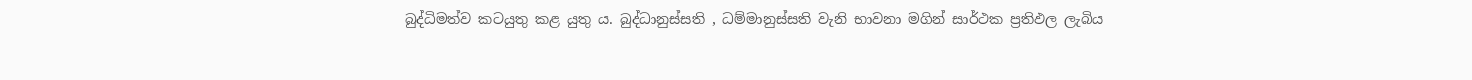බුද්ධිමත්ව කටයුතු කළ යුතු ය. බුද්ධානුස්‌සති , ධම්මානුස්‌සති වැනි භාවනා මගින් සාර්ථක ප්‍රතිඵල ලැබිය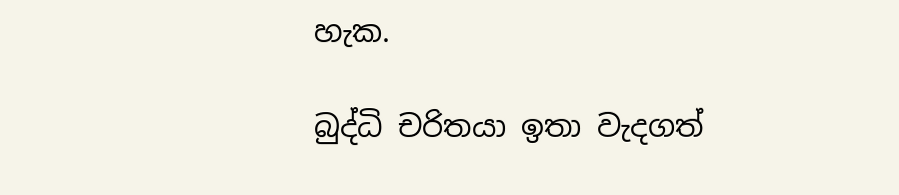හැක.

බුද්ධි චරිතයා ඉතා වැදගත්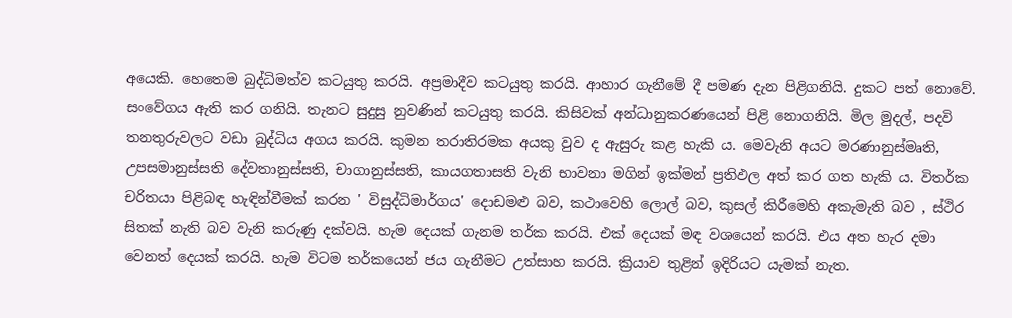අයෙකි. හෙතෙම බුද්ධිමත්ව කටයුතු කරයි. අප්‍රමාදීව කටයුතු කරයි. ආහාර ගැනීමේ දී පමණ දැන පිළිගනියි. දුකට පත් නොවේ. සංවේගය ඇති කර ගනියි. තැනට සුදුසු නුවණින් කටයුතු කරයි. කිසිවක්‌ අන්ධානුකරණයෙන් පිළි නොගනියි. මිල මුදල්, පදවි තනතුරුවලට වඩා බුද්ධිය අගය කරයි. කුමන තරාතිරමක අයකු වුව ද ඇසුරු කළ හැකි ය. මෙවැනි අයට මරණානුස්‌මෘති, උපසමානුස්‌සති දේවතානුස්‌සති, චාගානුස්‌සති, කායගතාසති වැනි භාවනා මගින් ඉක්‌මන් ප්‍රතිඵල අත් කර ගත හැකි ය. විතර්ක චරිතයා පිළිබඳ හැඳින්වීමක්‌ කරන ' විසුද්ධිමාර්ගය' දොඩමළු බව, කථාවෙහි ලොල් බව, කුසල් කිරීමෙහි අකැමැති බව , ස්‌ථිර සිතක්‌ නැති බව වැනි කරුණු දක්‌වයි. හැම දෙයක්‌ ගැනම තර්ක කරයි. එක්‌ දෙයක්‌ මඳ වශයෙන් කරයි. එය අත හැර දමා වෙනත් දෙයක්‌ කරයි. හැම විටම තර්කයෙන් ජය ගැනීමට උත්සාහ කරයි. ක්‍රියාව තුළින් ඉදිරියට යැමක්‌ නැත.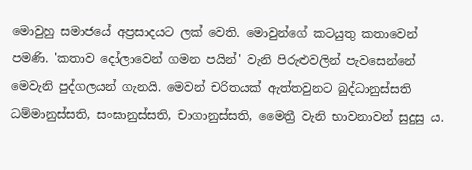මොවුහු සමාජයේ අප්‍රසාදයට ලක්‌ වෙති. මොවුන්ගේ කටයුතු කතාවෙන් පමණි. 'කතාව දෝලාවෙන් ගමන පයින්' වැනි පිරුළුවලින් පැවසෙන්නේ මෙවැනි පුද්ගලයන් ගැනයි. මෙවන් චරිතයක්‌ ඇත්තවුනට බුද්ධානුස්‌සති ධම්මානුස්‌සති, සංඝානුස්‌සති, චාගානුස්‌සති, මෛත්‍රී වැනි භාවනාවන් සුදුසු ය.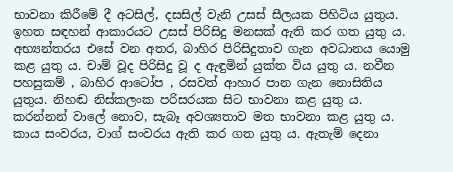භාවනා කිරීමේ දී අටසිල්, දසසිල් වැනි උසස්‌ සීලයක පිහිටිය යුතුය. ඉහත සඳහන් ආකාරයට උසස්‌ පිරිසිදු මනසක්‌ ඇති කර ගත යුතු ය. අභ්‍යන්තරය එසේ වන අතර, බාහිර පිරිසිදුතාව ගැන අවධානය යොමු කළ යුතු ය. චාම් වූද පිරිසිදු වූ ද ඇඳුමින් යුක්‌ත විය යුතු ය. නවීන පහසුකම් , බාහිර ආටෝප , රසවත් ආහාර පාන ගැන නොසිතිය යුතුය. නිහඬ නිස්‌කලංක පරිසරයක සිට භාවනා කළ යුතු ය. කරන්නන් වාලේ නොව, සැබෑ අවශ්‍යතාව මත භාවනා කළ යුතු ය. කාය සංවරය, වාග් සංවරය ඇති කර ගත යුතු ය. ඇතැම් දෙනා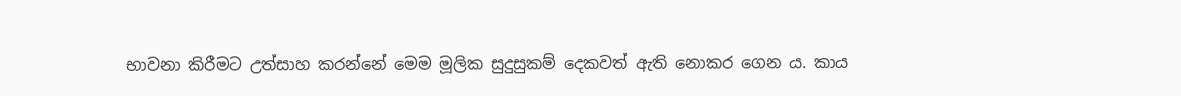භාවනා කිරීමට උත්සාහ කරන්නේ මෙම මූලික සුදුසුකම් දෙකවත් ඇති නොකර ගෙන ය. කාය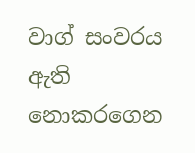වාග් සංවරය ඇති නොකරගෙන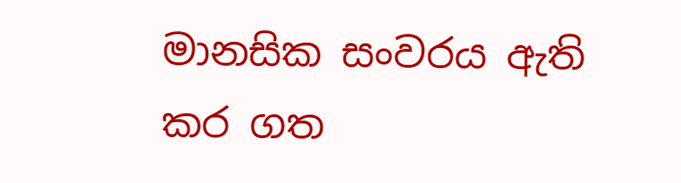මානසික සංවරය ඇති කර ගත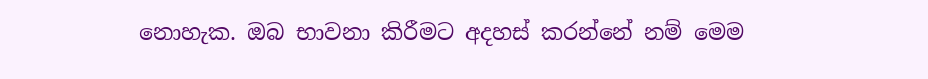නොහැක. ඔබ භාවනා කිරීමට අදහස්‌ කරන්නේ නම් මෙම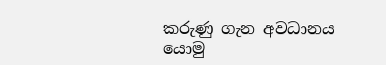කරුණු ගැන අවධානය යොමු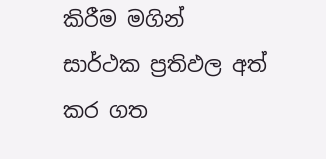කිරීම මගින් සාර්ථක ප්‍රතිඵල අත් කර ගත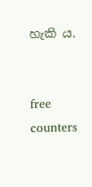හැකි ය.


free counters